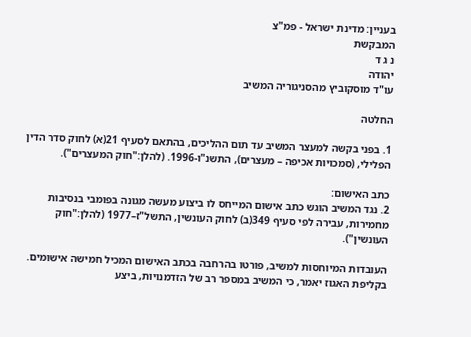בעניין: מדינת ישראל - פמ"צ
המבקשת
נ ג ד
יהודה
עו"ד מוסקוביץ מהסניגוריה המשיב

החלטה

1. בפני בקשה למעצר המשיב עד תום ההליכים, בהתאם לסעיף 21(א) לחוק סדר הדין הפלילי, (סמכויות אכיפה – מעצרים), התשנ"ו-1996. (להלן:"חוק המעצרים").

כתב האישום:
2. נגד המשיב הוגש כתב אישום המייחס לו ביצוע מעשה מגונה בפומבי בנסיבות מחמירות, עבירה לפי סעיף 349(ב) לחוק העונשין, התשל"ז–1977 (להלן:"חוק העונשין").

העובדות המיוחסות למשיב, פורטו בהרחבה בכתב האישום המכיל חמישה אישומים.
בקליפת האגוז יאמר, כי המשיב במספר רב של הזדמנויות, ביצע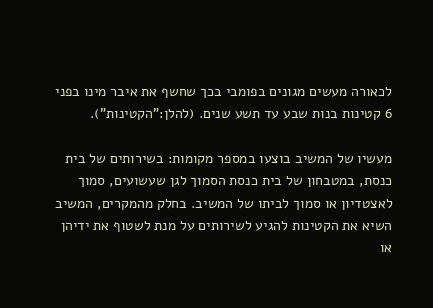לכאורה מעשים מגונים בפומבי בכך שחשף את איבר מינו בפני 6 קטינות בנות שבע עד תשע שנים. (להלן:"הקטינות").

מעשיו של המשיב בוצעו במספר מקומות: בשירותים של בית כנסת, במטבחון של בית כנסת הסמוך לגן שעשועים, סמוך לאצטדיון או סמוך לביתו של המשיב. בחלק מהמקרים, המשיב השיא את הקטינות להגיע לשירותים על מנת לשטוף את ידיהן או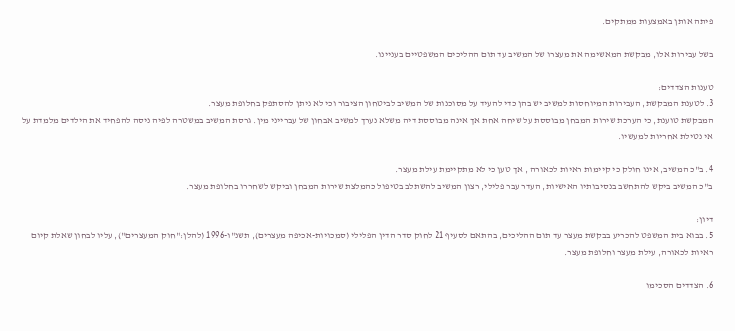פיתה אותן באמצעות ממתקים.

בשל עבירות אלו, מבקשת המאשימה את מעצרו של המשיב עד תום ההליכים המשפטיים בעניינו.

טענות הצדדים:
3. לטענת המבקשת, העבירות המיוחסות למשיב יש בהן כדי להעיד על מסוכנות של המשיב לביטחון הציבור וכי לא ניתן להסתפק בחלופת מעצר.
המבקשת טוענת, כי הערכת שירות המבחן מבוססת על שיחה אחת אך אינה מבוססת דיה משלא נערך למשיב אבחון של עברייני מין. גרסת המשיב במשטרה לפיה ניסה להפחיד את הילדים מלמדת על אי נטילת אחריות למעשיו.

4. ב"כ המשיב, אינו חולק כי קיימות ראיות לכאורה , אך טען כי לא מתקיימת עילת מעצר.
ב"כ המשיב ביקש להתחשב בנסיבותיו האישיות, העדר עבר פלילי, רצון המשיב להשתלב בטיפול כהמלצת שירות המבחן וביקש לשחררו בחלופת מעצר.

דיון:
5. בבוא בית המשפט להכריע בבקשת מעצר עד תום ההליכים, בהתאם לסעיף 21 לחוק סדר הדין הפלילי (סמכויות-אכיפה מעצרים), תשנ"ו-1996 (להלן:"חוק המעצרים"), עליו לבחון שאלת קיום ראיות לכאורה, עילת מעצר וחלופת מעצר.

6. הצדדים הסכימו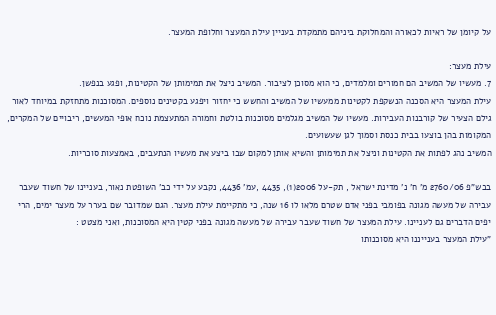על קיומן של ראיות לכאורה והמחלוקת ביניהם מתמקדת בעניין עילת המעצר וחלופת המעצר.

עילת מעצר:
7. מעשיו של המשיב הם חמורים ומלמדים, כי הוא מסוכן לציבור. המשיב ניצל את תמימותן של הקטינות, ופגע בנפשן.
עילת המעצר היא הסכנה הנשקפת לקטינות ממעשיו של המשיב והחשש כי יחזור ויפגע בקטינים נוספים. המסוכנות מתחזקת במיוחד לאור גילם הצעיר של קורבנות העבירות. מעשיו של המשיב מגלמים מסוכנות בולטת וחמורה המתעצמת נוכח אופי המעשים, ריבויים של המקרים, המקומות בהן בוצעו בבית כנסת וסמוך לגן שעשועים.
המשיב נהג לפתות את הקטינות וניצל את תמימותן והשיא אותן למקום שבו ביצע את מעשיו הנתעבים, באמצעות סוכריות.

בבש"פ 2760/06 מ' ח' נ' מדינת ישראל , תק-על 2006(1), 4435 ,עמ' 4436, נקבע על ידי כב' השופטת נאור, בעניינו של חשוד שעבר עבירה של מעשה מגונה בפומבי בפני אדם שטרם מלאו לו 16 שנה, כי מתקיימת עילת מעצר. הגם שמדובר שם בערר על מעצר ימים, הרי יפים הדברים גם לעניינו. עילת המעצר של חשוד שעבר עבירה של מעשה מגונה בפני קטין היא המסוכנות, ואני מצטט :
"עילת המעצר בענייננו היא מסוכנותו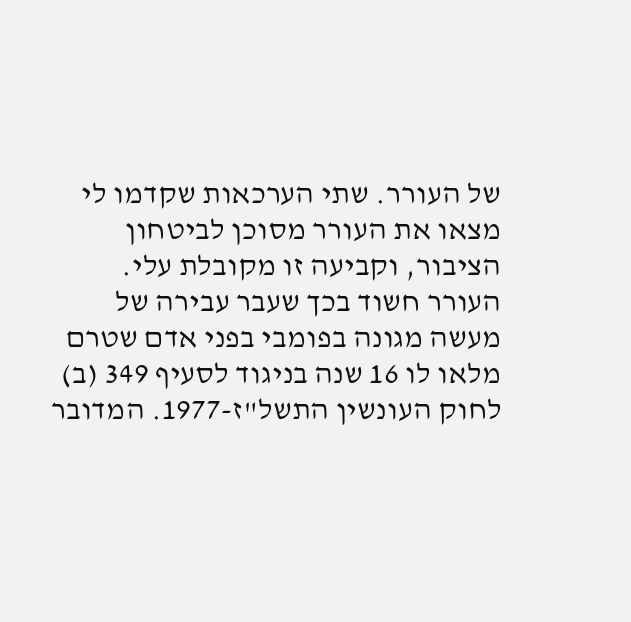של העורר. שתי הערכאות שקדמו לי מצאו את העורר מסוכן לביטחון הציבור, וקביעה זו מקובלת עלי. העורר חשוד בכך שעבר עבירה של מעשה מגונה בפומבי בפני אדם שטרם מלאו לו 16 שנה בניגוד לסעיף 349 (ב) לחוק העונשין התשל"ז-1977. המדובר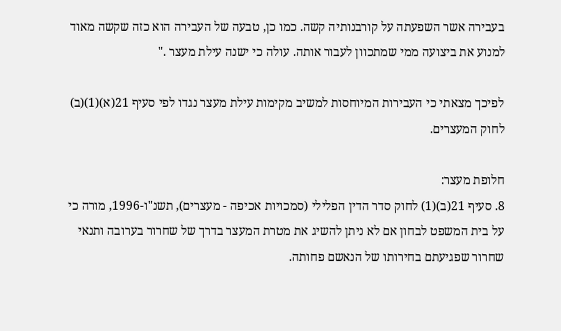בעבירה אשר השפעתה על קורבנותיה קשה. כמו כן, טבעה של העבירה הוא כזה שקשה מאוד למנוע את ביצועה ממי שמתכוון לעבור אותה. עולה כי ישנה עילת מעצר ."

לפיכך מצאתי כי העבירות המיוחסות למשיב מקימות עילת מעצר נגדו לפי סעיף 21(א)(1)(ב) לחוק המעצרים.

חלופת מעצר:
8. סעיף 21(ב)(1) לחוק סדר הדין הפלילי (סמכויות אכיפה - מעצרים), תשנ"ו-1996, מורה כי על בית המשפט לבחון אם לא ניתן להשיג את מטרת המעצר בדרך של שחרור בערובה ותנאי שחרור שפגיעתם בחירותו של הנאשם פחותה.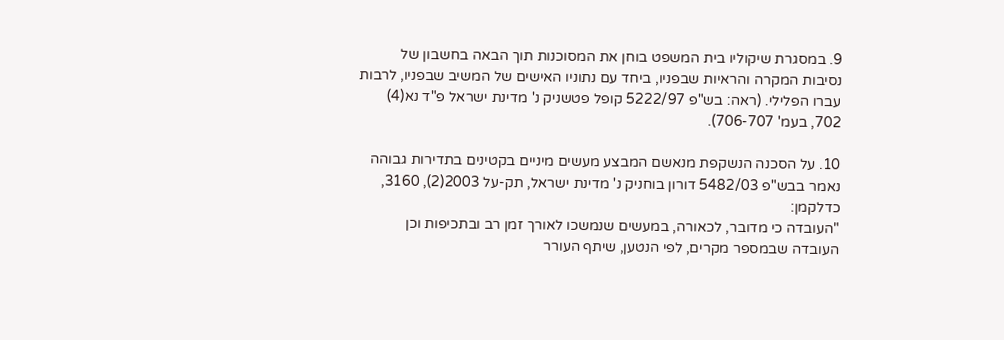9. במסגרת שיקוליו בית המשפט בוחן את המסוכנות תוך הבאה בחשבון של נסיבות המקרה והראיות שבפניו, ביחד עם נתוניו האישים של המשיב שבפניו, לרבות עברו הפלילי. (ראה: בש"פ 5222/97 קופל פטשניק נ' מדינת ישראל פ"ד נא(4) 702, בעמ' 706-707).

10. על הסכנה הנשקפת מנאשם המבצע מעשים מיניים בקטינים בתדירות גבוהה נאמר בבש"פ 5482/03 דורון בוחניק נ' מדינת ישראל, תק-על 2003(2), 3160, כדלקמן:
"העובדה כי מדובר, לכאורה, במעשים שנמשכו לאורך זמן רב ובתכיפות וכן העובדה שבמספר מקרים, לפי הנטען, שיתף העורר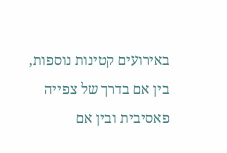באירועים קטינות נוספות, בין אם בדרך של צפייה פאסיבית ובין אם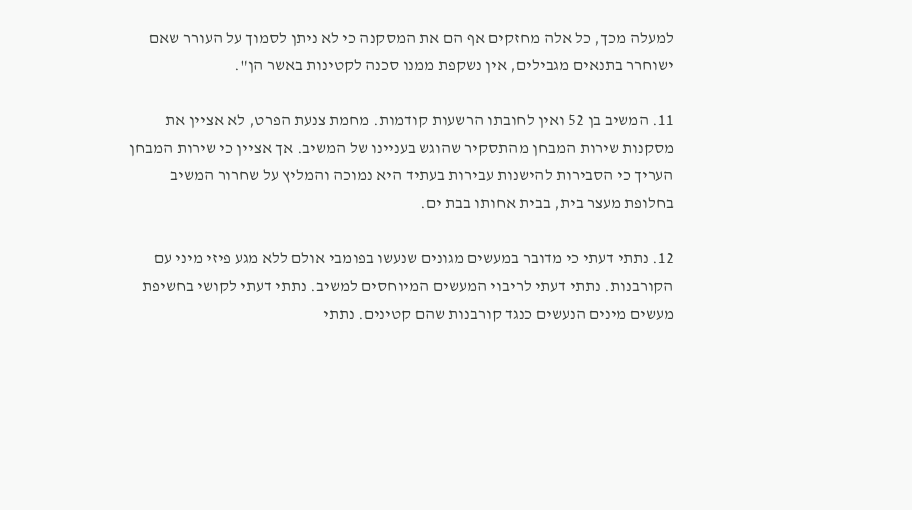למעלה מכך, כל אלה מחזקים אף הם את המסקנה כי לא ניתן לסמוך על העורר שאם ישוחרר בתנאים מגבילים, אין נשקפת ממנו סכנה לקטינות באשר הן".

11. המשיב בן 52 ואין לחובתו הרשעות קודמות. מחמת צנעת הפרט, לא אציין את מסקנות שירות המבחן מהתסקיר שהוגש בעניינו של המשיב. אך אציין כי שירות המבחן העריך כי הסבירות להישנות עבירות בעתיד היא נמוכה והמליץ על שחרור המשיב בחלופת מעצר בית, בבית אחותו בבת ים.

12. נתתי דעתי כי מדובר במעשים מגונים שנעשו בפומבי אולם ללא מגע פיזי מיני עם הקורבנות. נתתי דעתי לריבוי המעשים המיוחסים למשיב. נתתי דעתי לקושי בחשיפת מעשים מינים הנעשים כנגד קורבנות שהם קטינים. נתתי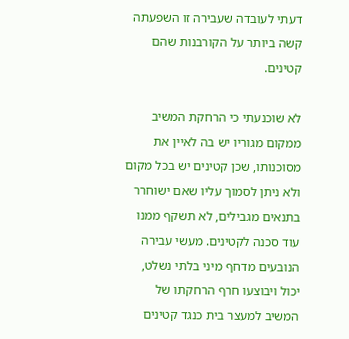דעתי לעובדה שעבירה זו השפעתה קשה ביותר על הקורבנות שהם קטינים.

לא שוכנעתי כי הרחקת המשיב ממקום מגוריו יש בה לאיין את מסוכנותו, שכן קטינים יש בכל מקום ולא ניתן לסמוך עליו שאם ישוחרר בתנאים מגבילים, לא תשקף ממנו עוד סכנה לקטינים. מעשי עבירה הנובעים מדחף מיני בלתי נשלט, יכול ויבוצעו חרף הרחקתו של המשיב למעצר בית כנגד קטינים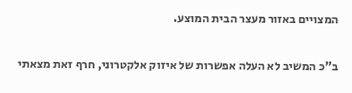המצויים באזור מעצר הבית המוצע.

ב"כ המשיב לא העלה אפשרות של איזוק אלקטרוני, חרף זאת מצאתי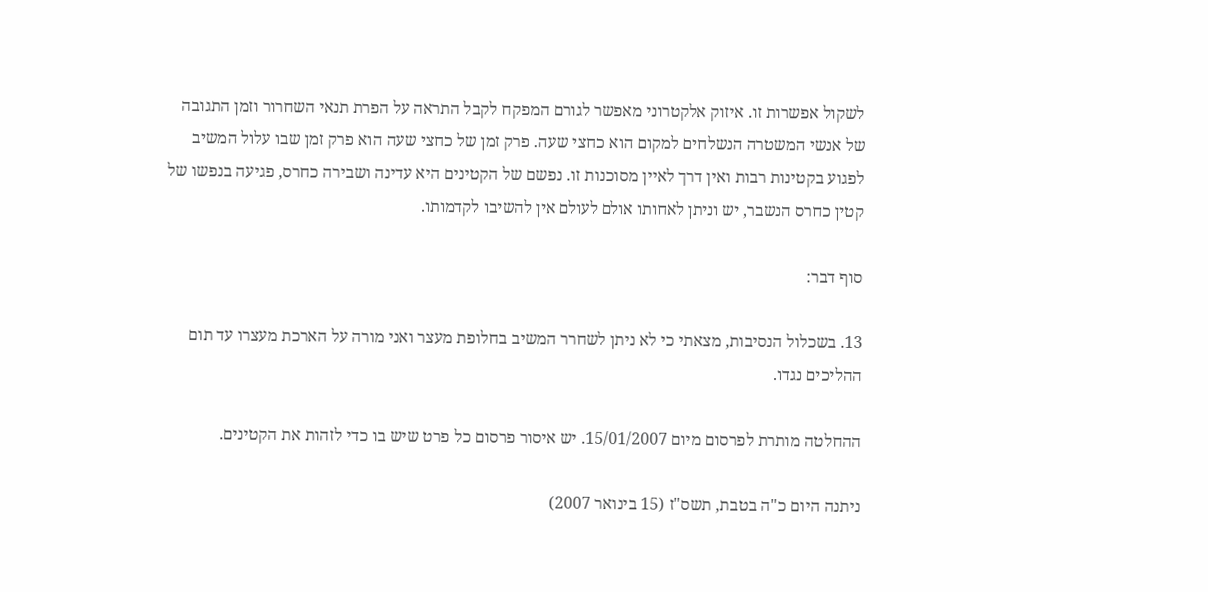לשקול אפשרות זו. איזוק אלקטרוני מאפשר לגורם המפקח לקבל התראה על הפרת תנאי השחרור וזמן התגובה של אנשי המשטרה הנשלחים למקום הוא כחצי שעה. פרק זמן של כחצי שעה הוא פרק זמן שבו עלול המשיב לפגוע בקטינות רבות ואין דרך לאיין מסוכנות זו. נפשם של הקטינים היא עדינה ושבירה כחרס, פגיעה בנפשו של קטין כחרס הנשבר, יש וניתן לאחותו אולם לעולם אין להשיבו לקדמותו.

סוף דבר:

13. בשכלול הנסיבות, מצאתי כי לא ניתן לשחרר המשיב בחלופת מעצר ואני מורה על הארכת מעצרו עד תום ההליכים נגדו.

ההחלטה מותרת לפרסום מיום 15/01/2007. יש איסור פרסום כל פרט שיש בו כדי לזהות את הקטינים.

ניתנה היום כ"ה בטבת, תשס"ז (15 בינואר 2007)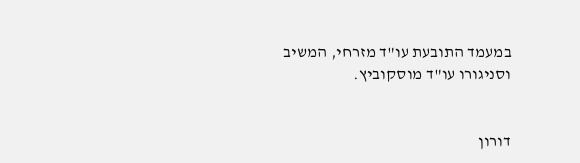במעמד התובעת עו"ד מזרחי, המשיב וסניגורו עו"ד מוסקוביץ.


דורון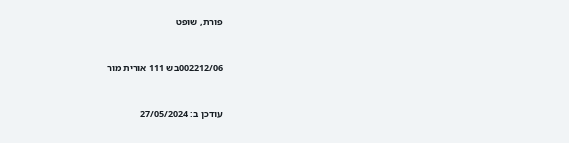פורת, שופט


002212/06בש 111 אורית מור


עודכן ב: 27/05/2024